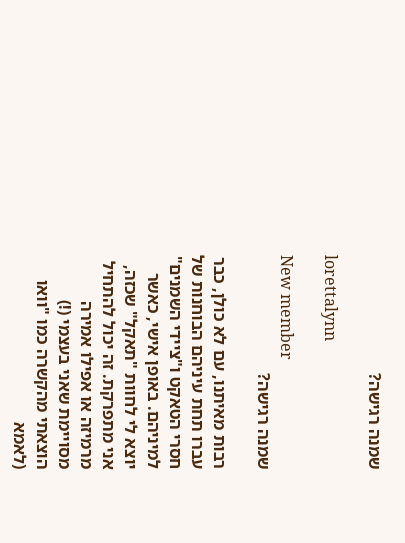שמנה רגישה?

lorettalynn

New member
שמנה רגישה?

רבות מאיתנו, עם לא כולן, כבר עברו תחת עיניהם הבוחנות של חסרי הטאקט ו"ציידי השמנים" למיניהם. באופן אישי, כאשר יוצא לי לחוות "תאקל" שכזה, אני מתפרקת. זה יכול להתחיל מרמיזה או אפילו אמירה מסויימת שאני בעצמי (!) הוצאתי מהקשרה כמו "וואו (לאמא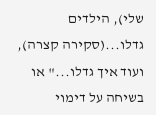שלי), הילדים גדלו...(סקירה קצרה), ועוד איך גדלו..." או בשיחה על דימוי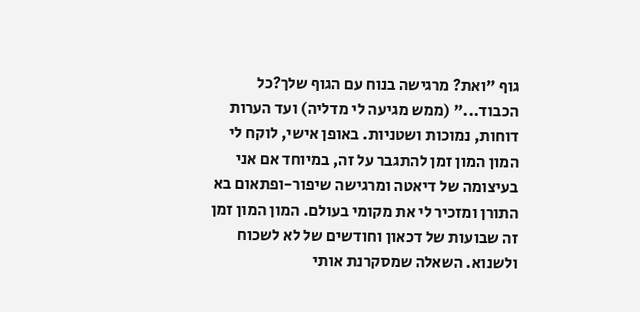גוף "ואת? מרגישה בנוח עם הגוף שלך?כל הכבוד..." (ממש מגיעה לי מדליה) ועד הערות דוחות, נמוכות ושטניות. באופן אישי, לוקח לי המון המון זמן להתגבר על זה, במיוחד אם אני בעיצומה של דיאטה ומרגישה שיפור-ופתאום בא התורן ומזכיר לי את מקומי בעולם. המון המון זמן זה שבועות של דכאון וחודשים של לא לשכוח ולשנוא. השאלה שמסקרנת אותי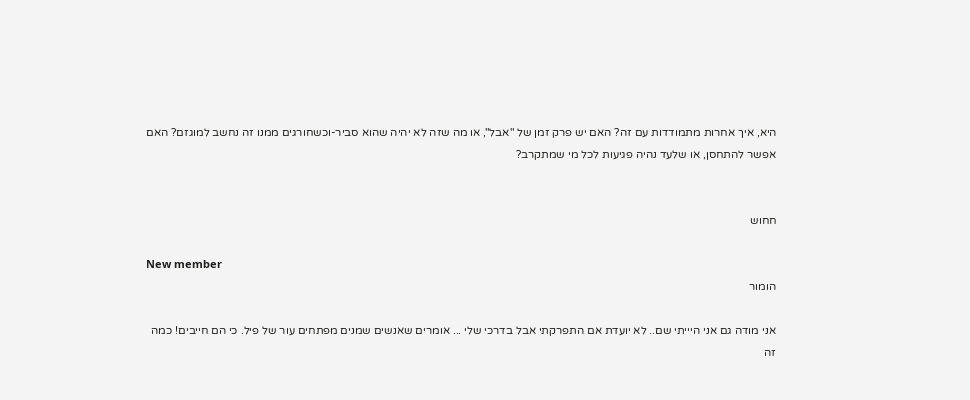היא, איך אחרות מתמודדות עם זה? האם יש פרק זמן של "אבל", או מה שזה לא יהיה שהוא סביר-וכשחורגים ממנו זה נחשב למוגזם? האם אפשר להתחסן, או שלעד נהיה פגיעות לכל מי שמתקרב?


חחוש

New member
הומור

אני מודה גם אני היייתי שם.. לא יועדת אם התפרקתי אבל בדרכי שלי ... אומרים שאנשים שמנים מפתחים עור של פיל. כי הם חייבים! כמה זה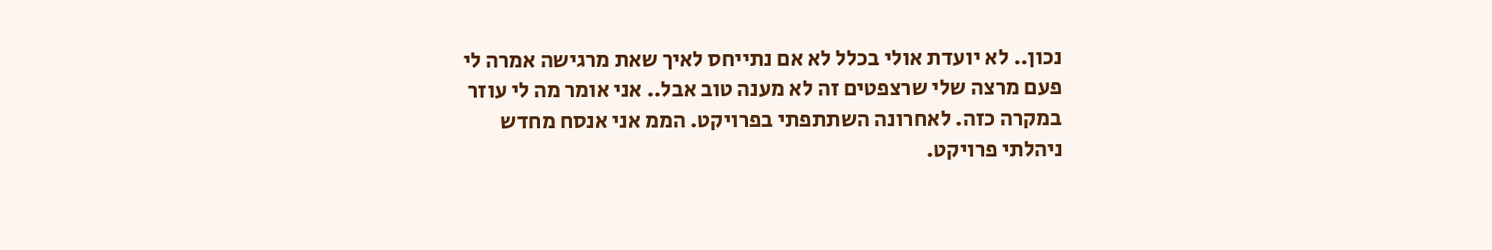נכון.. לא יועדת אולי בכלל לא אם נתייחס לאיך שאת מרגישה אמרה לי פעם מרצה שלי שרצפטים זה לא מענה טוב אבל.. אני אומר מה לי עוזר במקרה כזה. לאחרונה השתתפתי בפרויקט. הממ אני אנסח מחדש ניהלתי פרויקט.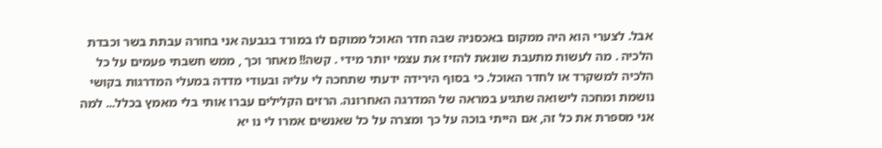אבל. לצערי הוא היה ממקום באכסניה שבה חדר האוכל ממוקם לו במורד בגבעה אני בחורה עבתת בשר וכבדת הלכיה . מה לעשות מתעבת שונאת להזיז את עצמי יותר מידי . קשה!! מאחר וכך , ממש חשבתי פעמים על כל הלכיה למשקרד או לחדר האוכל. כי בסוף הירידה ידעתי שתחכה לי עליה ובעודי מדדה במעלי המדרגות בקושי נושמת ומחכה לישואה שתגיע במראה של המדרגה האחרונה. הרזים הקלילים עברו אותי בלי מאמץ בכלל... למה אני מספרת את כל זה, אם הייתי בוכה על כך ומצרה על כל שאנשים אמרו לי נו יא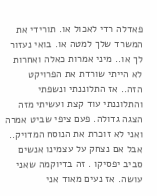פאדלה רדי לאכול או. תורידי את המשרד שלך למטה או. בואי נעזור לך או.. מיני אמרות כאלה ואחרות לא הייתי שורדת את הפרויקט הזה.. אז התלוננתי ונשפתי והתלוננתי עוד קצת ועשיתי מזה הצגה גדולה. פעם ציפי שביט אמרה ואני לא זוכרת את הנוסח המדויק.. אבל אם נצחק על עצמינו אנשים סביב יפסיקו . זה בדיוקמה שאני עושה. אז נעים מאוד אני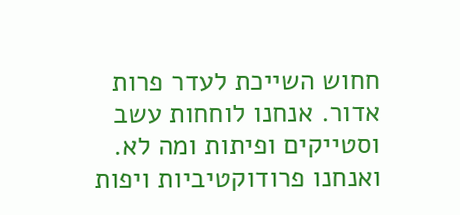חחוש השייכת לעדר פרות אדור. אנחנו לוחחות עשב וסטייקים ופיתות ומה לא. ואנחנו פרודוקטיביות ויפות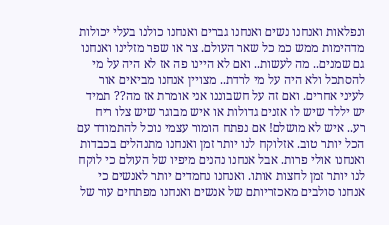ונפלאות ואנחנו נשים ואנחנו גברים ואנחנו כולנו בעלי יכולות מדהימות ממש כמ כל שאר העולם. צר או שפר מזלינו ואנחנו גם שמנים.. מה לעשות.. ואם לא היינו פה אז לא היה על מי להסתכל ולא היה על מי לרדת.. מצויין אנחנו מביאים אור לעיני אחרים. ואם זה על חשבוננו אני אומרת אז מה?? תמיד יש יללד שיש לו אזנים גדולות או איש מבוגר שיש צלו ריח רע.. איש לא מושלם! אם נפתח הומור עצמי נוכל להתמודד עם הכל יותר טוב. אזלוקח לנו יותר זמן ואנחנו מתנהלים בכבדות ואנחנו אולי פרות. אבל אנחנו נהנים מיפיו של העולם כי לוקח לנו יותר זמן לחצות אותו. ואנחנו נחמדים יותר לאנשים כי אנחנו סולבים מאכזריותם של אנשים ואנחנו מפתחים עור של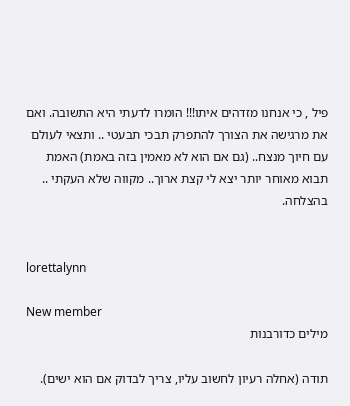פיל , כי אנחנו מזדהים איתו!!! הומרו לדעתי היא התשובה. ואם את מרגישה את הצורך להתפרק תבכי תבעטי .. ותצאי לעולם עם חיוך מנצח.. (גם אם הוא לא מאמין בזה באמת) האמת תבוא מאוחר יותר יצא לי קצת ארוך.. מקווה שלא העקתי .. בהצלחה.


lorettalynn

New member
מילים כדורבנות

תודה (אחלה רעיון לחשוב עליו, צריך לבדוק אם הוא ישים).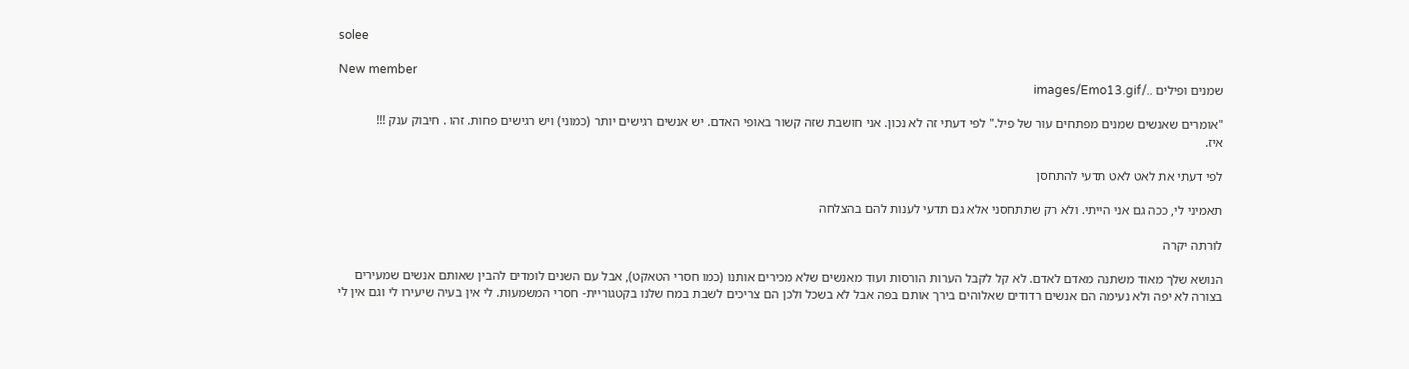solee

New member
שמנים ופילים ../images/Emo13.gif

"אומרים שאנשים שמנים מפתחים עור של פיל." לפי דעתי זה לא נכון. אני חושבת שזה קשור באופי האדם. יש אנשים רגישים יותר (כמוני) ויש רגישים פחות. זהו . חיבוק ענק !!!
איז.

לפי דעתי את לאט לאט תדעי להתחסן

תאמיני לי, ככה גם אני הייתי. ולא רק שתתחסני אלא גם תדעי לענות להם בהצלחה

לורתה יקרה

הנושא שלך מאוד משתנה מאדם לאדם. לא קל לקבל הערות הורסות ועוד מאנשים שלא מכירים אותנו (כמו חסרי הטאקט), אבל עם השנים לומדים להבין שאותם אנשים שמעירים בצורה לא יפה ולא נעימה הם אנשים רדודים שאלוהים בירך אותם בפה אבל לא בשכל ולכן הם צריכים לשבת במח שלנו בקטגוריית- חסרי המשמעות. לי אין בעיה שיעירו לי וגם אין לי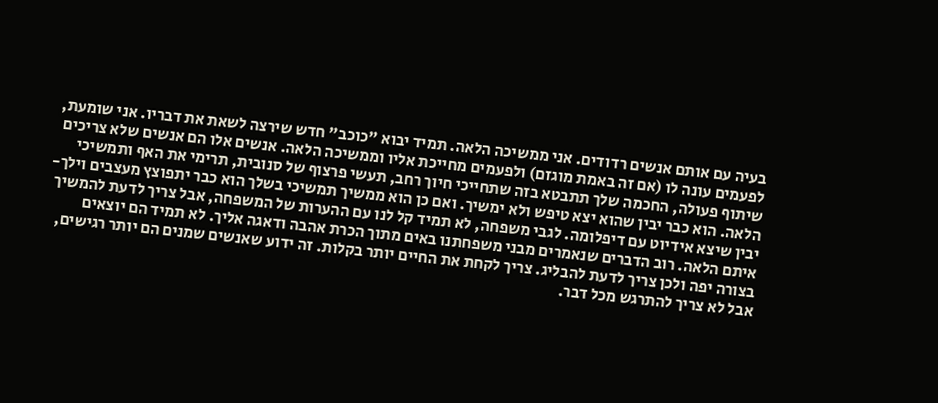בעיה עם אותם אנשים רדודים. אני ממשיכה הלאה. תמיד יבוא "כוכב" חדש שירצה לשאת את דבריו. אני שומעת, לפעמים עונה לו (אם זה באמת מוגזם) ולפעמים מחייכת אליו וממשיכה הלאה. אנשים אלו הם אנשים שלא צריכים שיתוף פעולה, החכמה שלך תתבטא בזה שתחייכי חיוך רחב, תעשי פרצוף של סנובית, תרימי את האף ותמשיכי הלאה. הוא כבר יבין שהוא יצא טיפש ולא ימשיך. ואם כן הוא ממשיך תמשיכי בשלך הוא כבר יתפוצץ מעצבים וילך- יבין שיצא אידיוט עם דיפלומה. לגבי משפחה, לא תמיד קל לנו עם ההערות של המשפחה, אבל צריך לדעת להמשיך איתם הלאה. רוב הדברים שנאמרים מבני משפחתנו באים מתוך הכרת אהבה ודאגה אליך. לא תמיד הם יוצאים בצורה יפה ולכן צריך לדעת להבליג. צריך לקחת את החיים יותר בקלות. זה ידוע שאנשים שמנים הם יותר רגישים, אבל לא צריך להתרגש מכל דבר.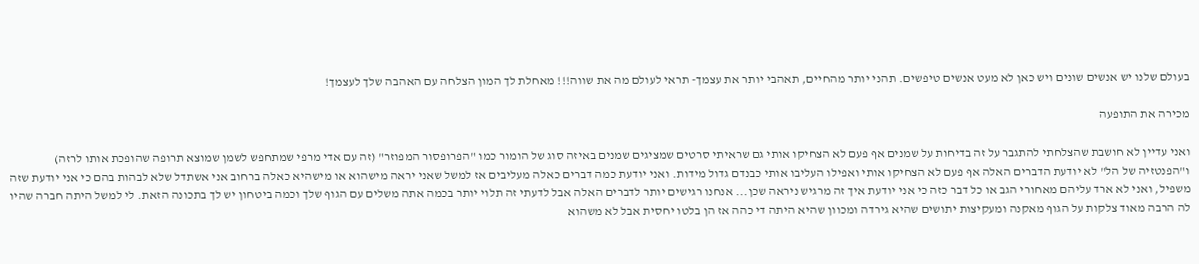בעולם שלנו יש אנשים שונים ויש כאן לא מעט אנשים טיפשים. תהני יותר מהחיים, תאהבי יותר את עצמך- תראי לעולם מה את שווה!!! מאחלת לך המון הצלחה עם האהבה שלך לעצמך!

מכירה את התופעה

ואני עדיין לא חושבת שהצלחתי להתגבר על זה בדיחות על שמנים אף פעם לא הצחיקו אותי גם שראיתי סרטים שמציגים שמנים באיזה סוג של הומור כמו "הפרופסור המפוזר" (זה עם אדי מרפי שמתחפש לשמן שמוצא תרופה שהופכת אותו לרזה) ו"הפנטזיה של הל" לא יודעת הדברים האלה אף פעם לא הצחיקו אותי ואפילו העליבו אותי כבנדם גדול מידות. ואני יודעת כמה דברים כאלה מעליבים אז למשל שאני יראה מישהוא או מישהיא כאלה ברחוב אני אשתדל שלא לבהות בהם כי אני יודעת שזה משפיל, ואני לא ארד עליהם מאחורי הגב או כל דבר כזה כי אני יודעת איך זה מרגיש ניראה שכן... אנחנו רגישים יותר לדברים האלה אבל לדעתי זה תלוי יותר בכמה אתה משלים עם הגוף שלך וכמה ביטחון יש לך בתכונה הזאת. לי למשל היתה חברה שהיו לה הרבה מאוד צלקות על הגוף מאקנה ומעקיצות יתושים שהיא גירדה ומכוון שהיא היתה די כהה אז הן בלטו יחסית אבל לא משהוא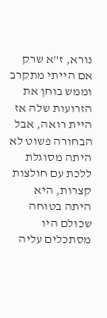נורא, ז"א שרק אם הייתי מתקרב וממש בוחן את הזרועות שלה אז היית רואה, אבל הבחורה פשוט לא היתה מסוגלת ללכת עם חולצות קצרות, היא היתה בטוחה שכולם היו מסתכלים עליה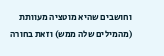וחושבים שהיא מוטציה מעוותת (מהמילים שלה ממש) וזאת בחורה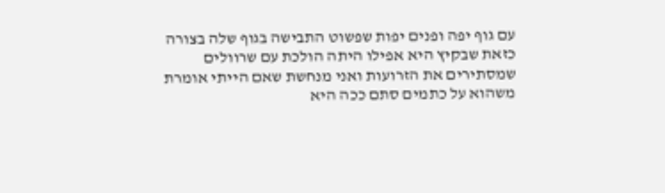עם גוף יפה ופנים יפות שפשוט התבישה בגוף שלה בצורה כזאת שבקיץ היא אפילו היתה הולכת עם שרוולים שמסתירים את הזרועות ואני מנחשת שאם הייתי אומרת משהוא על כתמים סתם ככה היא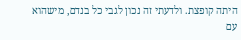היתה קופצת. ולדעתי זה נכון לגבי כל בנדם, מישהוא עם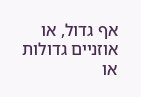אף גדול, או אוזניים גדולות או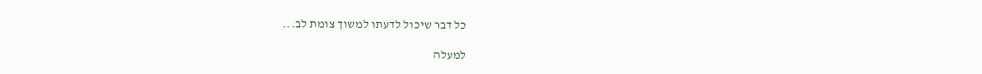כל דבר שיכול לדעתו למשוך צומת לב...

למעלה